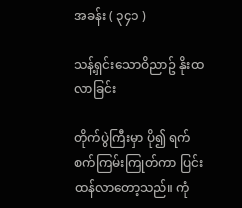အခန်း ( ၃၄၁ )

သန့်ရှင်းသောဝိညာဥ် နိုးထလာခြင်း

တိုက်ပွဲကြီးမှာ ပို၍ ရက်စက်ကြမ်းကြုတ်ကာ ပြင်းထန်လာတော့သည်။ ကုံ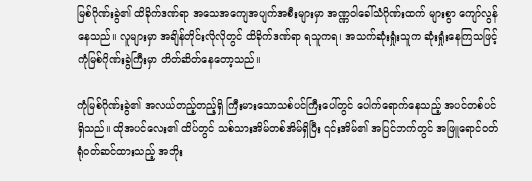မြစ်ဂိုဏ်းခွဲ၏ ထိခိုက်ဒဏ်ရာ အသေအကျေအပျက်အစီးများမှာ အဏ္ဏဝါခေါ်သံဂိုဏ်းထက် များစွာ ကျော်လွန်နေသည်။ လူများမှာ အချိန်တိုင်းလိုလိုတွင် ထိခိုက်ဒဏ်ရာ ရသူကရ၊ အသက်ဆုံးရှုံးသူက ဆုံးရှုံးနေကြသဖြင့် ကုံမြစ်ဂိုဏ်းခွဲကြီးမှာ တိတ်ဆိတ်နေတော့သည်။

ကုံမြစ်ဂိုဏ်းခွဲ၏ အလယ်တည့်တည့်ရှိ ကြီးမားသောသစ်ပင်ကြီးပေါ်တွင် ပေါက်ရောက်နေသည့် အပင်တစ်ပင်ရှိသည်။ ထိုအပင်လေး၏ ထိပ်တွင် သစ်သားအိမ်တစ်အိမ်ရှိပြီး ၎င်းအိမ်၏ အပြင်ဘက်တွင် အဖြူရောင်ဝတ်ရုံဝတ်ဆင်ထားသည့် အဘိုး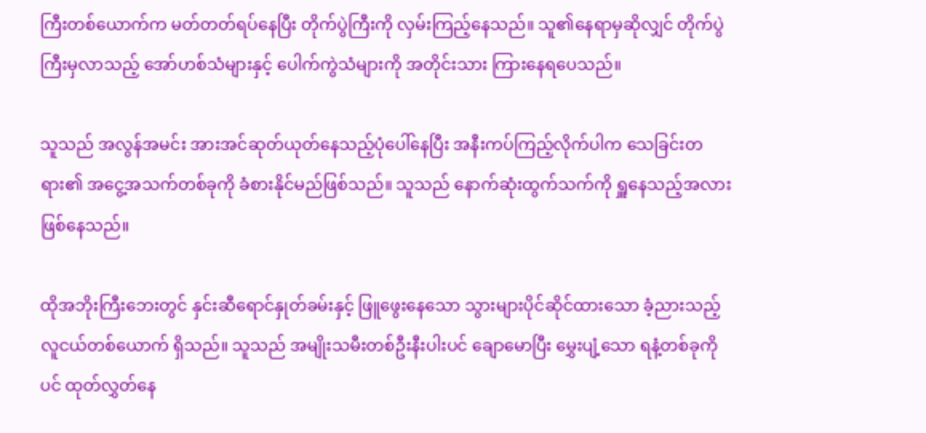ကြီးတစ်ယောက်က မတ်တတ်ရပ်နေပြီး တိုက်ပွဲကြီးကို လှမ်းကြည့်နေသည်။ သူ၏နေရာမှဆိုလျှင် တိုက်ပွဲကြီးမှလာသည့် အော်ဟစ်သံများနှင့် ပေါက်ကွဲသံများကို အတိုင်းသား ကြားနေရပေသည်။

သူသည် အလွန်အမင်း အားအင်ဆုတ်ယုတ်နေသည့်ပုံပေါ်နေပြီး အနီးကပ်ကြည့်လိုက်ပါက သေခြင်းတရား၏ အငွေ့အသက်တစ်ခုကို ခံစားနိုင်မည်ဖြစ်သည်။ သူသည် နောက်ဆုံးထွက်သက်ကို ရှူနေသည့်အလား ဖြစ်နေသည်။

ထိုအဘိုးကြီးဘေးတွင် နှင်းဆီရောင်နှုတ်ခမ်းနှင့် ဖြူဖွေးနေသော သွားများပိုင်ဆိုင်ထားသော ခံ့ညားသည့် လူငယ်တစ်ယောက် ရှိသည်။ သူသည် အမျိုးသမီးတစ်ဦးနီးပါးပင် ချောမောပြီး မွှေးပျံ့သော ရနံ့တစ်ခုကိုပင် ထုတ်လွှတ်နေ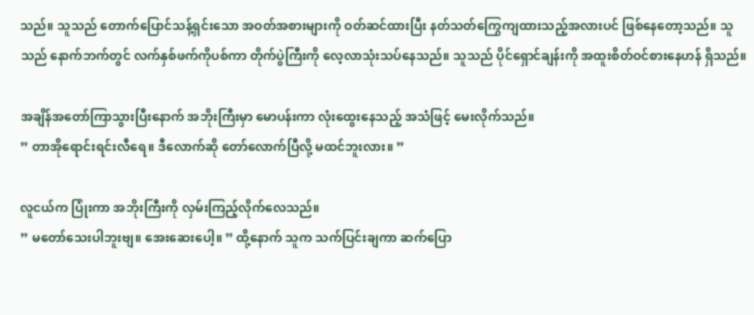သည်။ သူသည် တောက်ပြောင်သန့်ရှင်းသော အဝတ်အစားများကို ဝတ်ဆင်ထားပြီး နတ်သတ်ကြွေကျထားသည့်အလားပင် ဖြစ်နေတော့သည်။ သူသည် နောက်ဘက်တွင် လက်နှစ်ဖက်ကိုပစ်ကာ တိုက်ပွဲကြီးကို လေ့လာသုံးသပ်နေသည်။ သူသည် ပိုင်ရှောင်ချန်းကို အထူးစိတ်ဝင်စားနေဟန် ရှိသည်။

အချိန်အတော်ကြာသွားပြီးနောက် အဘိုးကြီးမှာ မောပန်းကာ လုံးထွေးနေသည့် အသံဖြင့် မေးလိုက်သည်။
” တာအိုရောင်းရင်းလီရေ။ ဒီလောက်ဆို တော်လောက်ပြီလို့ မထင်ဘူးလား။ ”

လူငယ်က ပြုံးကာ အဘိုးကြီးကို လှမ်းကြည့်လိုက်လေသည်။
” မတော်သေးပါဘူးဗျ။ အေးဆေးပေါ့။ ” ထို့နောက် သူက သက်ပြင်းချကာ ဆက်ပြော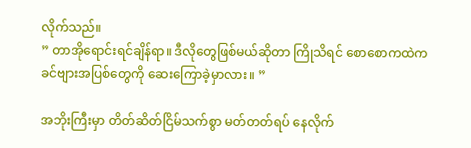လိုက်သည်။
” တာအိုရောင်းရင်ချိန်ရာ။ ဒီလိုတွေဖြစ်မယ်ဆိုတာ ကြိုသိရင် စောစောကထဲက ခင်ဗျားအပြစ်တွေကို ဆေးကြောခဲ့မှာလား။ ”

အဘိုးကြီးမှာ တိတ်ဆိတ်ငြိမ်သက်စွာ မတ်တတ်ရပ် နေလိုက်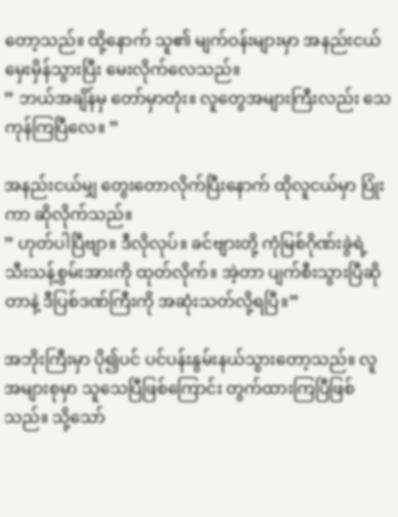တော့သည်။ ထို့နောက် သူ၏ မျက်ဝန်းများမှာ အနည်းငယ်မှေးမှိန်သွားပြီး မေးလိုက်လေသည်။
” ဘယ်အချိန်မှ တော်မှာတုံး။ လူတွေအများကြီးလည်း သေကုန်ကြပြီလေ။ ”

အနည်းငယ်မျှ တွေးတောလိုက်ပြီးနောက် ထိုလူငယ်မှာ ပြုံးကာ ဆိုလိုက်သည်။
” ဟုတ်ပါပြီဗျာ။ ဒီလိုလုပ်။ ခင်ဗျားတို့ ကုံမြစ်ဂိုဏ်းခွဲရဲ့ သီးသန့်စွမ်းအားကို ထုတ်လိုက်။ အဲ့တာ ပျက်စီးသွားပြီဆိုတာနဲ့ ဒီပြစ်ဒဏ်ကြီးကို အဆုံးသတ်လို့ရပြီ။”

အဘိုးကြီးမှာ ပို၍ပင် ပင်ပန်းနွမ်းနယ်သွားတော့သည်။ လူအများစုမှာ သူသေပြီဖြစ်ကြောင်း တွက်ထားကြပြီဖြစ်သည်။ သို့သော်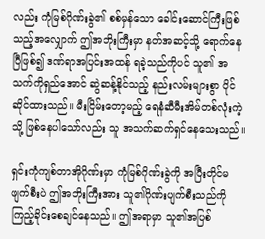လည်း ကုံမြစ်ဂိုဏ်းခွဲ၏ စစ်မှန်သော ခေါင်းဆောင်ကြီးဖြစ်သည့်အလျှောက် ဤအဘိုးကြီးမှာ နတ်အဆင့်သို့ ရောက်နေပြီဖြစ်၍ ဒဏ်ရာအပြင်းအထန် ရခဲ့သည်ကိုပင် သူ၏ အသက်ကိုရှည်အောင် ဆွဲဆန့်နိုင်သည့် နည်းလမ်းများစွာ ပိုင်ဆိုင်ထားသည်။ မီးငြိမ်းတော့မည့် ရေနံဆီမီးအိမ်တစ်လုံးကဲ့သို့ ဖြစ်နေပါသော်လည်း သူ အသက်ဆက်ရှင်နေသေးသည်။

ရှင်းကုံကျစ်တာအိုဂိုဏ်းမှာ ကုံမြစ်ဂိုဏ်းခွဲကို အပြီးတိုင်မဖျက်စီးပဲ ဤအဘိုးကြီးအား သူ၏ဂိုဏ်းပျက်စီးသည်ကို ကြည့်ခိုင်းစေချင်နေသည်။ ဤအရာမှာ သူ၏အပြစ်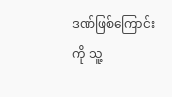ဒဏ်ဖြစ်ကြောင်းကို သူ့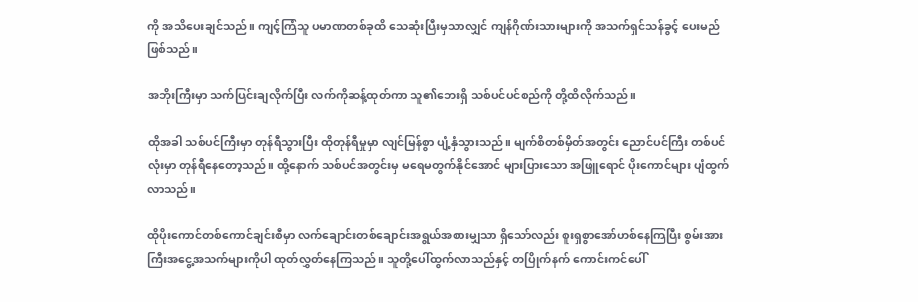ကို အသိပေးချင်သည်။ ကျင့်ကြံသူ ပမာဏတစ်ခုထိ သေဆုံးပြီးမှသာလျှင် ကျန်ဂိုဏ်းသားများကို အသက်ရှင်သန်ခွင့် ပေးမည်ဖြစ်သည်။

အဘိုးကြီးမှာ သက်ပြင်းချလိုက်ပြီး လက်ကိုဆန့်ထုတ်ကာ သူ၏ဘေးရှိ သစ်ပင်ပင်စည်ကို တို့ထိလိုက်သည်။

ထိုအခါ သစ်ပင်ကြီးမှာ တုန်ရီသွားပြီး ထိုတုန်ရီမှုမှာ လျင်မြန်စွာ ပျံ့နှံသွားသည်။ မျက်စိတစ်မှိတ်အတွင်း ညောင်ပင်ကြီး တစ်ပင်လုံးမှာ တုန်ရီနေတော့သည်။ ထို့နောက် သစ်ပင်အတွင်းမှ မရေမတွက်နိုင်အောင် များပြားသော အဖြူရောင် ပိုးကောင်များ ပျံထွက်လာသည်။

ထိုပိုးကောင်တစ်ကောင်ချင်းစီမှာ လက်ချောင်းတစ်ချောင်းအရွယ်အစားမျှသာ ရှိသော်လည်း စူးရှစွာအော်ဟစ်နေကြပြီး စွမ်းအားကြီးအငွေ့အသက်များကိုပါ ထုတ်လွှတ်နေကြသည်။ သူတို့ပေါ်ထွက်လာသည်နှင့် တပြိုက်နက် ကောင်းကင်ပေါ်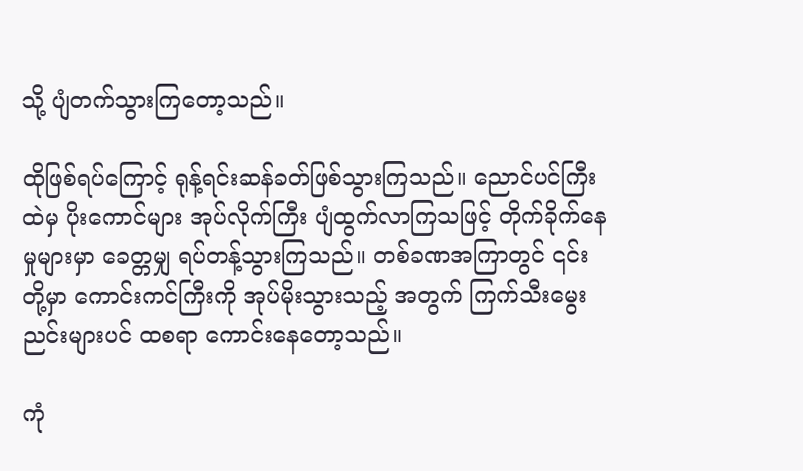သို့ ပျံတက်သွားကြတော့သည်။

ထိုဖြစ်ရပ်ကြောင့် ရုန့်ရင်းဆန်ခတ်ဖြစ်သွားကြသည်။ ညောင်ပင်ကြီးထဲမှ ပိုးကောင်များ အုပ်လိုက်ကြီး ပျံထွက်လာကြသဖြင့် တိုက်ခိုက်နေမှုများမှာ ခေတ္တမျှ ရပ်တန့်သွားကြသည်။ တစ်ခဏအကြာတွင် ၎င်းတို့မှာ ကောင်းကင်ကြီးကို အုပ်မိုးသွားသည့် အတွက် ကြက်သီးမွေးညင်းများပင် ထစရာ ကောင်းနေတော့သည်။

ကုံ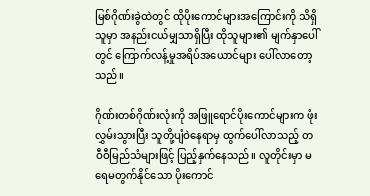မြစ်ဂိုဏ်းခွဲထဲတွင် ထိုပိုးကောင်များအကြောင်းကို သိရှိသူမှာ အနည်းငယ်မျှသာရှိပြီး ထိုသူများ၏ မျက်နှာပေါ်တွင် ကြောက်လန့်မှုအရိပ်အယောင်များ ပေါ်လာတော့သည်။

ဂိုဏ်းတစ်ဂိုဏ်းလုံးကို အဖြူရောင်ပိုးကောင်များက ဖုံးလွှမ်းသွားပြီး သူတို့ပျံဝဲနေရာမှ ထွက်ပေါ်လာသည့် တဝီဝီမြည်သံများဖြင့် ပြည့်နှက်နေသည်။ လူတိုင်းမှာ မရေမတွက်နိုင်သော ပိုးကောင်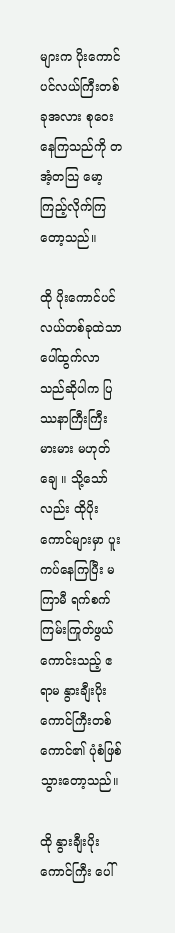များက ပိုးကောင်ပင်လယ်ကြီးတစ်ခုအလား စုဝေးနေကြသည်ကို တအံ့တသြ မော့ကြည့်လိုက်ကြတော့သည်။

ထို ပိုးကောင်ပင်လယ်တစ်ခုထဲသာ ပေါ်ထွက်လာသည်ဆိုပါက ပြဿနာကြီးကြီးမားမား မဟုတ်ချေ ။ သို့သော်လည်း ထိုပိုးကောင်များမှာ ပူးကပ်နေကြပြီး မကြာမီ ရက်စက်ကြမ်းကြုတ်ဖွယ်ကောင်းသည့် ဧရာမ နွားချီးပိုးကောင်ကြီးတစ်ကောင်၏ ပုံစံဖြစ်သွားတော့သည်။

ထို နွားချီးပိုးကောင်ကြီး ပေါ်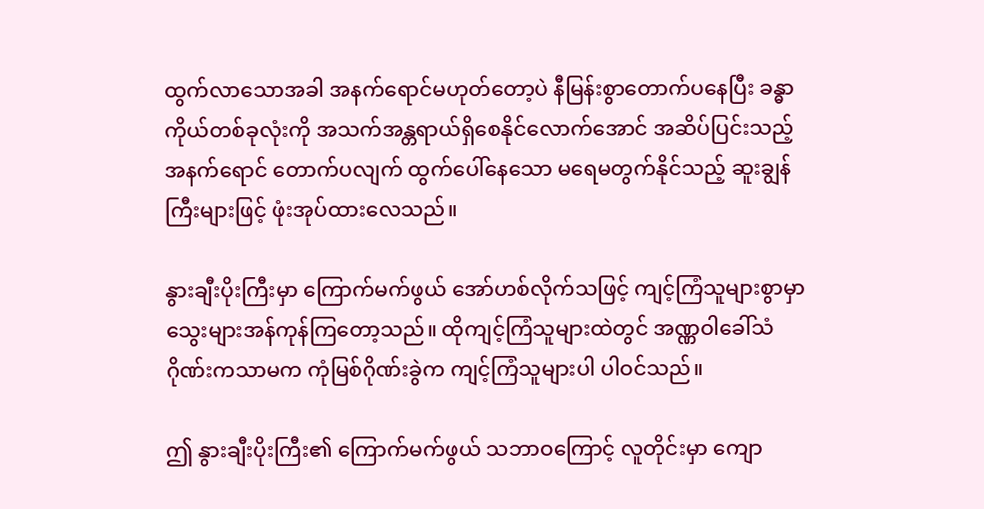ထွက်လာသောအခါ အနက်ရောင်မဟုတ်တော့ပဲ နီမြန်းစွာတောက်ပနေပြီး ခန္ဓာကိုယ်တစ်ခုလုံးကို အသက်အန္တရာယ်ရှိစေနိုင်လောက်အောင် အဆိပ်ပြင်းသည့် အနက်ရောင် တောက်ပလျက် ထွက်ပေါ်နေသော မရေမတွက်နိုင်သည့် ဆူးချွန်ကြီးများဖြင့် ဖုံးအုပ်ထားလေသည်။

နွားချီးပိုးကြီးမှာ ကြောက်မက်ဖွယ် အော်ဟစ်လိုက်သဖြင့် ကျင့်ကြံသူများစွာမှာ သွေးများအန်ကုန်ကြတော့သည်။ ထိုကျင့်ကြံသူများထဲတွင် အဏ္ဏဝါခေါ်သံဂိုဏ်းကသာမက ကုံမြစ်ဂိုဏ်းခွဲက ကျင့်ကြံသူများပါ ပါဝင်သည်။

ဤ နွားချီးပိုးကြီး၏ ကြောက်မက်ဖွယ် သဘာဝကြောင့် လူတိုင်းမှာ ကျော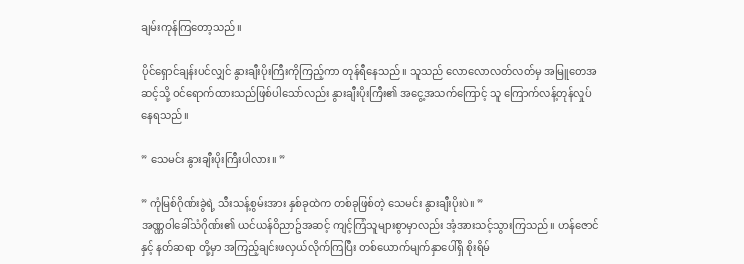ချမ်းကုန်ကြတော့သည်။

ပိုင်ရှောင်ချန်းပင်လျှင် နွားချီးပိုးကြီးကိုကြည့်ကာ တုန်ရီနေသည်။ သူသည် လောလောလတ်လတ်မှ အမြူတေအဆင့်သို့ ဝင်ရောက်ထားသည်ဖြစ်ပါသော်လည်း နွားချီးပိုးကြီး၏ အငွေ့အသက်ကြောင့် သူ ကြောက်လန့်တုန်လှုပ်နေရသည်။

” သေမင်း နွားချီးပိုးကြီးပါလား။ ”

” ကုံမြစ်ဂိုဏ်းခွဲရဲ့ သီးသန့်စွမ်းအား နှစ်ခုထဲက တစ်ခုဖြစ်တဲ့ သေမင်း နွားချီးပိုးပဲ။ ”
အဏ္ဏဝါခေါ်သံဂိုဏ်း၏ ယင်ယန်ဝိညာဥ်အဆင့် ကျင့်ကြံသူများစွာမှာလည်း အံ့အားသင့်သွားကြသည်။ ဟန်ဇောင် နှင့် နတ်ဆရာ တို့မှာ အကြည့်ချင်းဖလှယ်လိုက်ကြပြီး တစ်ယောက်မျက်နှာပေါ်ရှိ စိုးရိမ်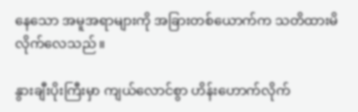နေသော အမူအရာများကို အခြားတစ်ယောက်က သတိထားမိလိုက်လေသည်။

နွားချီးပိုးကြီးမှာ ကျယ်လောင်စွာ ဟိန်းဟောက်လိုက်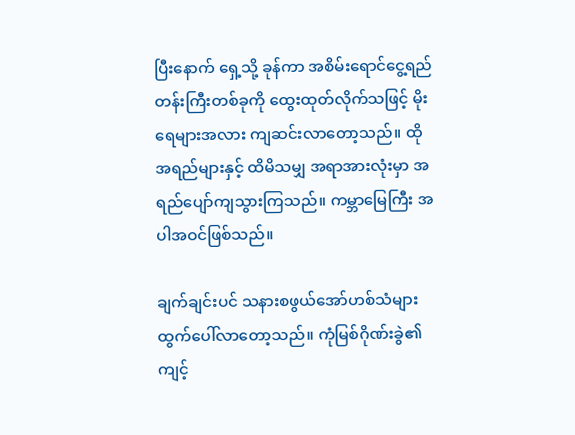ပြီးနောက် ရှေ့သို့ ခုန်ကာ အစိမ်းရောင်ငွေ့ရည်တန်းကြီးတစ်ခုကို ထွေးထုတ်လိုက်သဖြင့် မိုးရေများအလား ကျဆင်းလာတော့သည်။ ထိုအရည်များနှင့် ထိမိသမျှ အရာအားလုံးမှာ အရည်ပျော်ကျသွားကြသည်။ ကမ္ဘာမြေကြီး အပါအဝင်ဖြစ်သည်။

ချက်ချင်းပင် သနားစဖွယ်အော်ဟစ်သံများ ထွက်ပေါ်လာတော့သည်။ ကုံမြစ်ဂိုဏ်းခွဲ၏ ကျင့်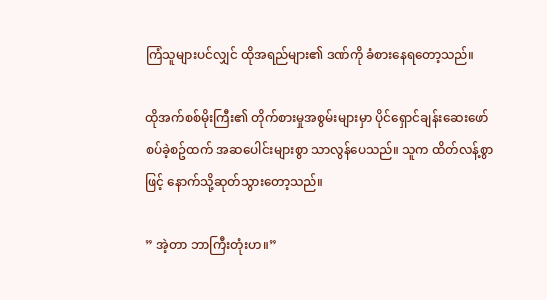ကြံသူများပင်လျှင် ထိုအရည်များ၏ ဒဏ်ကို ခံစားနေရတော့သည်။

ထိုအက်စစ်မိုးကြီး၏ တိုက်စားမှုအစွမ်းများမှာ ပိုင်ရှောင်ချန်းဆေးဖော်စပ်ခဲ့စဥ်ထက် အဆပေါင်းများစွာ သာလွန်ပေသည်။ သူက ထိတ်လန့်စွာဖြင့် နောက်သို့ဆုတ်သွားတော့သည်။

” အဲ့တာ ဘာကြီးတုံးဟ။”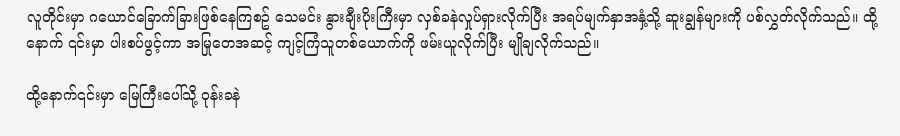လူတိုင်းမှာ ဂယောင်ခြောက်ခြားဖြစ်နေကြစဥ် သေမင်း နွားချီးပိုးကြီးမှာ လှစ်ခနဲလှုပ်ရှားလိုက်ပြီး အရပ်မျက်နှာအနှံ့သို့ ဆူးချွန်များကို ပစ်လွှတ်လိုက်သည်။ ထို့နောက် ၎င်းမှာ ပါးစပ်ဖွင့်ကာ အမြုတေအဆင့် ကျင့်ကြံသူတစ်ယောက်ကို ဖမ်းယူလိုက်ပြီး မျိုချလိုက်သည်။

ထို့နောက်၎င်းမှာ မြေကြီးပေါ်သို့ ဝုန်းခနဲ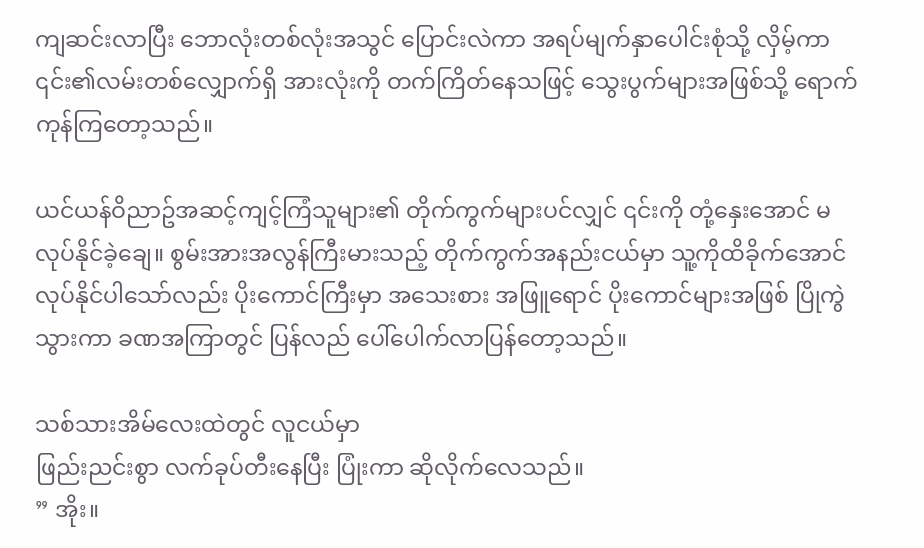ကျဆင်းလာပြီး ဘောလုံးတစ်လုံးအသွင် ပြောင်းလဲကာ အရပ်မျက်နှာပေါင်းစုံသို့ လှိမ့်ကာ ၎င်း၏လမ်းတစ်လျှောက်ရှိ အားလုံးကို တက်ကြိတ်နေသဖြင့် သွေးပွက်များအဖြစ်သို့ ရောက်ကုန်ကြတော့သည်။

ယင်ယန်ဝိညာဥ်အဆင့်ကျင့်ကြံသူများ၏ တိုက်ကွက်များပင်လျှင် ၎င်းကို တုံ့နှေးအောင် မလုပ်နိုင်ခဲ့ချေ။ စွမ်းအားအလွန်ကြီးမားသည့် တိုက်ကွက်အနည်းငယ်မှာ သူ့ကိုထိခိုက်အောင်လုပ်နိုင်ပါသော်လည်း ပိုးကောင်ကြီးမှာ အသေးစား အဖြူရောင် ပိုးကောင်များအဖြစ် ပြိုကွဲသွားကာ ခဏအကြာတွင် ပြန်လည် ပေါ်ပေါက်လာပြန်တော့သည်။

သစ်သားအိမ်လေးထဲတွင် လူငယ်မှာ
ဖြည်းညင်းစွာ လက်ခုပ်တီးနေပြီး ပြုံးကာ ဆိုလိုက်လေသည်။
” အိုး။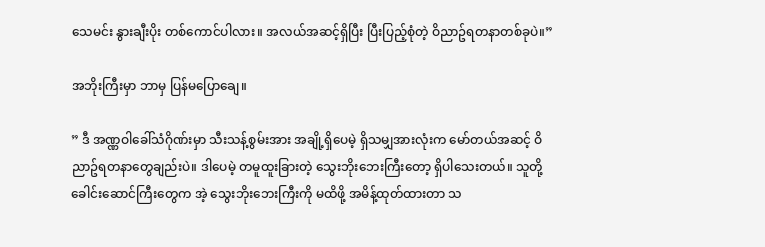သေမင်း နွားချီးပိုး တစ်ကောင်ပါလား။ အလယ်အဆင့်ရှိပြီး ပြီးပြည့်စုံတဲ့ ဝိညာဥ်ရတနာတစ်ခုပဲ။”

အဘိုးကြီးမှာ ဘာမှ ပြန်မပြောချေ။

” ဒီ အဏ္ဏဝါခေါ်သံဂိုဏ်းမှာ သီးသန့်စွမ်းအား အချို့ရှိပေမဲ့ ရှိသမျှအားလုံးက မော်တယ်အဆင့် ဝိညာဥ်ရတနာတွေချည်းပဲ။ ဒါပေမဲ့ တမူထူးခြားတဲ့ သွေးဘိုးဘေးကြီးတော့ ရှိပါသေးတယ်။ သူတို့ခေါင်းဆောင်ကြီးတွေက အဲ့ သွေးဘိုးဘေးကြီးကို မထိဖို့ အမိန့်ထုတ်ထားတာ သ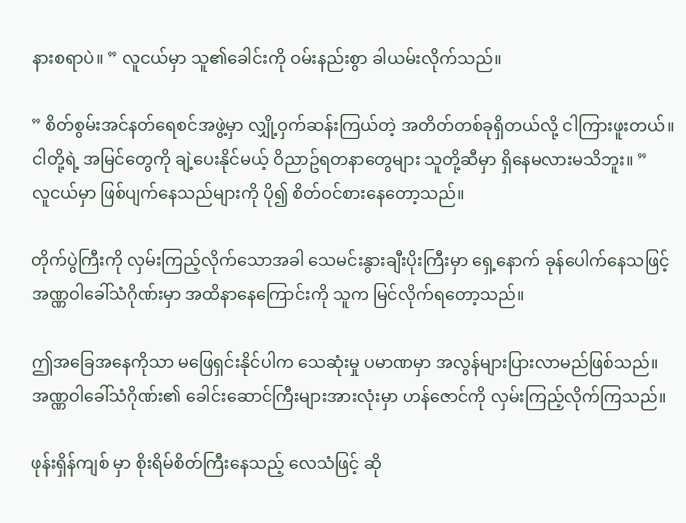နားစရာပဲ။ ” လူငယ်မှာ သူ၏ခေါင်းကို ဝမ်းနည်းစွာ ခါယမ်းလိုက်သည်။

” စိတ်စွမ်းအင်နတ်ရေစင်အဖွဲ့မှာ လျှို့ဝှက်ဆန်းကြယ်တဲ့ အတိတ်တစ်ခုရှိတယ်လို့ ငါကြားဖူးတယ်။ ငါတို့ရဲ့ အမြင်တွေကို ချဲ့ပေးနိုင်မယ့် ဝိညာဥ်ရတနာတွေများ သူတို့ဆီမှာ ရှိနေမလားမသိဘူး။ ”
လူငယ်မှာ ဖြစ်ပျက်နေသည်များကို ပို၍ စိတ်ဝင်စားနေတော့သည်။

တိုက်ပွဲကြီးကို လှမ်းကြည့်လိုက်သောအခါ သေမင်းနွားချီးပိုးကြီးမှာ ရှေ့နောက် ခုန်ပေါက်နေသဖြင့် အဏ္ဏဝါခေါ်သံဂိုဏ်းမှာ အထိနာနေကြောင်းကို သူက မြင်လိုက်ရတော့သည်။

ဤအခြေအနေကိုသာ မဖြေရှင်းနိုင်ပါက သေဆုံးမှု ပမာဏမှာ အလွန်များပြားလာမည်ဖြစ်သည်။ အဏ္ဏဝါခေါ်သံဂိုဏ်း၏ ခေါင်းဆောင်ကြီးများအားလုံးမှာ ဟန်ဇောင်ကို လှမ်းကြည့်လိုက်ကြသည်။

ဖုန်းရှိန်ကျစ် မှာ စိုးရိမ်စိတ်ကြီးနေသည့် လေသံဖြင့် ဆို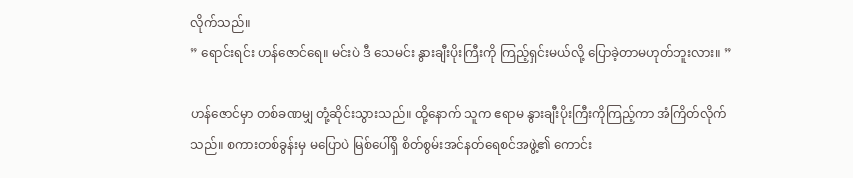လိုက်သည်။
” ရောင်းရင်း ဟန်ဇောင်ရေ။ မင်းပဲ ဒီ သေမင်း နွားချီးပိုးကြီးကို ကြည့်ရှင်းမယ်လို့ ပြောခဲ့တာမဟုတ်ဘူးလား။ ”

ဟန်ဇောင်မှာ တစ်ခဏမျှ တုံ့ဆိုင်းသွားသည်။ ထို့နောက် သူက ဧရာမ နွားချီးပိုးကြီးကိုကြည့်ကာ အံကြိတ်လိုက်သည်။ စကားတစ်ခွန်းမှ မပြောပဲ မြစ်ပေါ်ရှိ စိတ်စွမ်းအင်နတ်ရေစင်အဖွဲ့၏ ကောင်း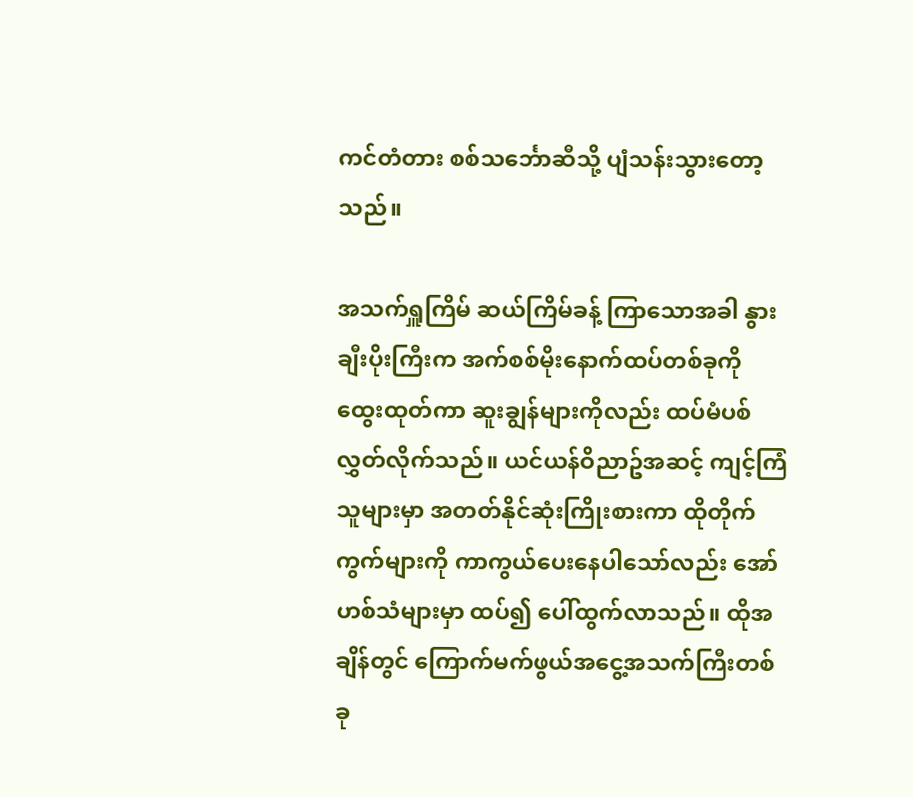ကင်တံတား စစ်သင်္ဘောဆီသို့ ပျံသန်းသွားတော့သည်။

အသက်ရှူကြိမ် ဆယ်ကြိမ်ခန့် ကြာသောအခါ နွားချီးပိုးကြီးက အက်စစ်မိုးနောက်ထပ်တစ်ခုကို ထွေးထုတ်ကာ ဆူးချွန်များကိုလည်း ထပ်မံပစ်လွှတ်လိုက်သည်။ ယင်ယန်ဝိညာဥ်အဆင့် ကျင့်ကြံသူများမှာ အတတ်နိုင်ဆုံးကြိုးစားကာ ထိုတိုက်ကွက်များကို ကာကွယ်ပေးနေပါသော်လည်း အော်ဟစ်သံများမှာ ထပ်၍ ပေါ်ထွက်လာသည်။ ထိုအချိန်တွင် ကြောက်မက်ဖွယ်အငွေ့အသက်ကြီးတစ်ခု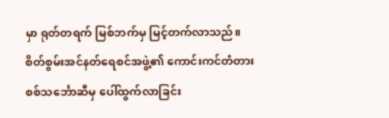မှာ ရုတ်တရက် မြစ်ဘက်မှ မြင့်တက်လာသည်။ စိတ်စွမ်းအင်နတ်ရေစင်အဖွဲ့၏ ကောင်းကင်တံတား စစ်သင်္ဘောဆီမှ ပေါ်ထွက်လာခြင်း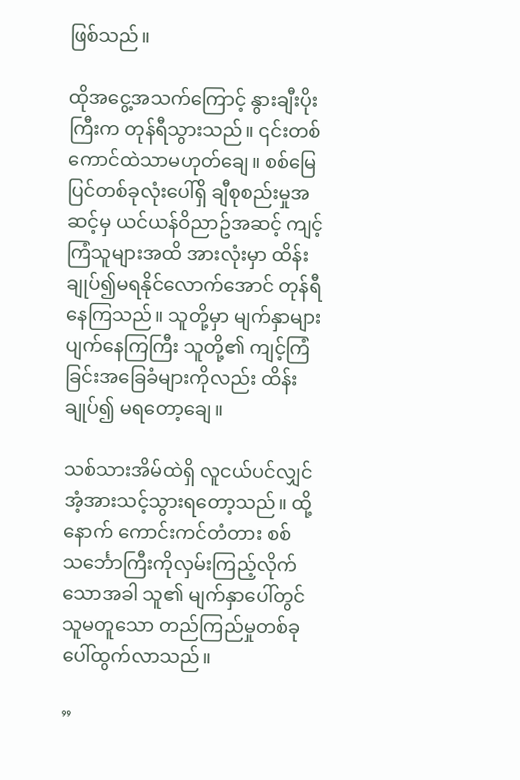ဖြစ်သည်။

ထိုအငွေ့အသက်ကြောင့် နွားချီးပိုးကြီးက တုန်ရီသွားသည်။ ၎င်းတစ်ကောင်ထဲသာမဟုတ်ချေ။ စစ်မြေပြင်တစ်ခုလုံးပေါ်ရှိ ချီစုစည်းမှုအဆင့်မှ ယင်ယန်ဝိညာဥ်အဆင့် ကျင့်ကြံသူများအထိ အားလုံးမှာ ထိန်းချုပ်၍မရနိုင်လောက်အောင် တုန်ရီနေကြသည်။ သူတို့မှာ မျက်နှာများပျက်နေကြကြီး သူတို့၏ ကျင့်ကြံခြင်းအခြေခံများကိုလည်း ထိန်းချုပ်၍ မရတော့ချေ။

သစ်သားအိမ်ထဲရှိ လူငယ်ပင်လျှင် အံ့အားသင့်သွားရတော့သည်။ ထို့နောက် ကောင်းကင်တံတား စစ်သင်္ဘောကြီးကိုလှမ်းကြည့်လိုက်သောအခါ သူ၏ မျက်နှာပေါ်တွင် သူမတူသော တည်ကြည်မှုတစ်ခုပေါ်ထွက်လာသည်။

”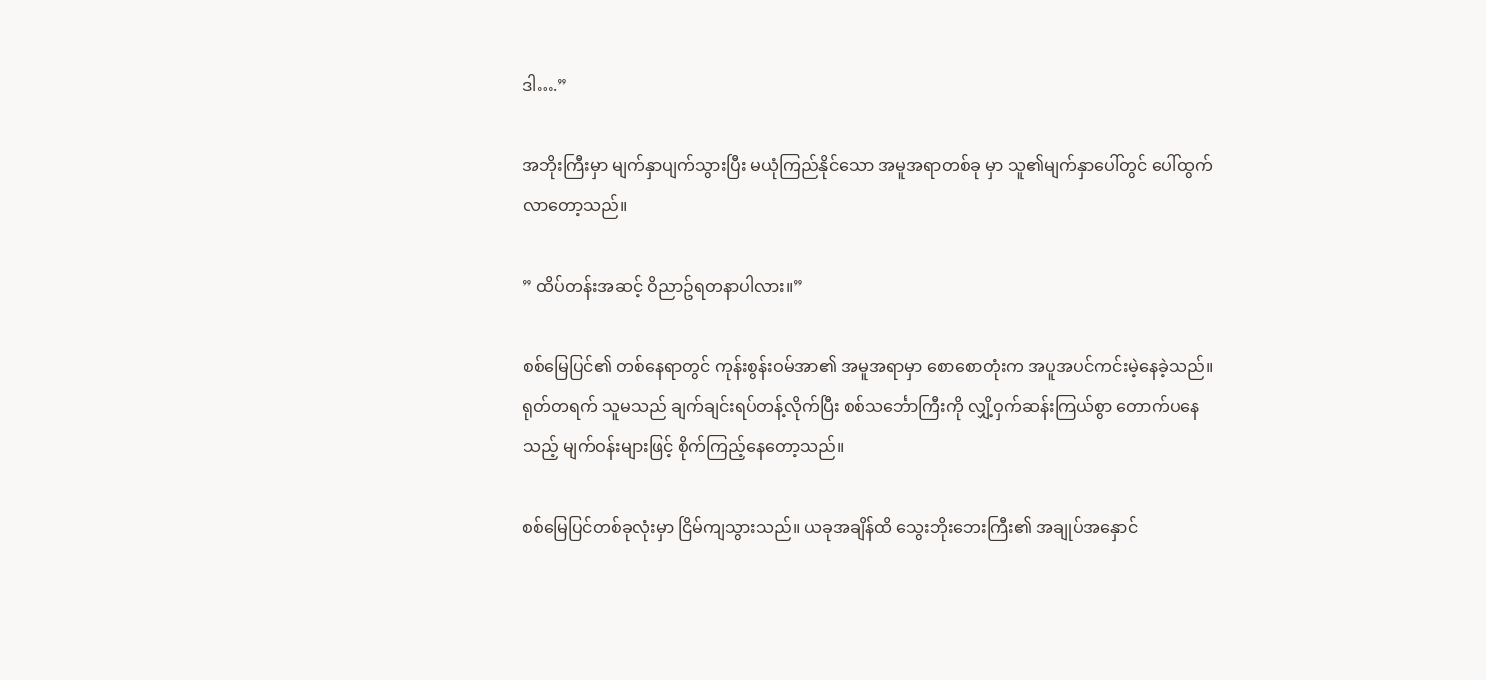ဒါ….”

အဘိုးကြီးမှာ မျက်နှာပျက်သွားပြီး မယုံကြည်နိုင်သော အမူအရာတစ်ခု မှာ သူ၏မျက်နှာပေါ်တွင် ပေါ်ထွက်လာတော့သည်။

” ထိပ်တန်းအဆင့် ဝိညာဥ်ရတနာပါလား။”

စစ်မြေပြင်၏ တစ်နေရာတွင် ကုန်းစွန်းဝမ်အာ၏ အမူအရာမှာ စောစောတုံးက အပူအပင်ကင်းမဲ့နေခဲ့သည်။ ရုတ်တရက် သူမသည် ချက်ချင်းရပ်တန့်လိုက်ပြီး စစ်သင်္ဘောကြီးကို လျှိ့ဝှက်ဆန်းကြယ်စွာ တောက်ပနေသည့် မျက်ဝန်းများဖြင့် စိုက်ကြည့်နေတော့သည်။

စစ်မြေပြင်တစ်ခုလုံးမှာ ငြိမ်ကျသွားသည်။ ယခုအချိန်ထိ သွေးဘိုးဘေးကြီး၏ အချုပ်အနှောင်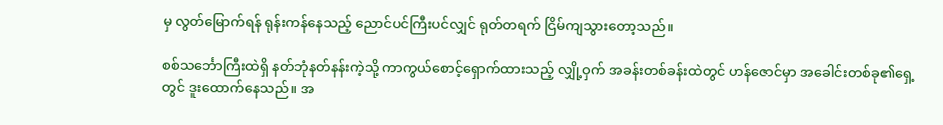မှ လွတ်မြောက်ရန် ရုန်းကန်နေသည့် ညောင်ပင်ကြီးပင်လျှင် ရုတ်တရက် ငြိမ်ကျသွားတော့သည်။

စစ်သင်္ဘောကြီးထဲရှိ နတ်ဘုံနတ်နန်းကဲ့သို့ ကာကွယ်စောင့်ရှောက်ထားသည့် လျှို့ဝှက် အခန်းတစ်ခန်းထဲတွင် ဟန်ဇောင်မှာ အခေါင်းတစ်ခု၏ရှေ့တွင် ဒူးထောက်နေသည်။ အ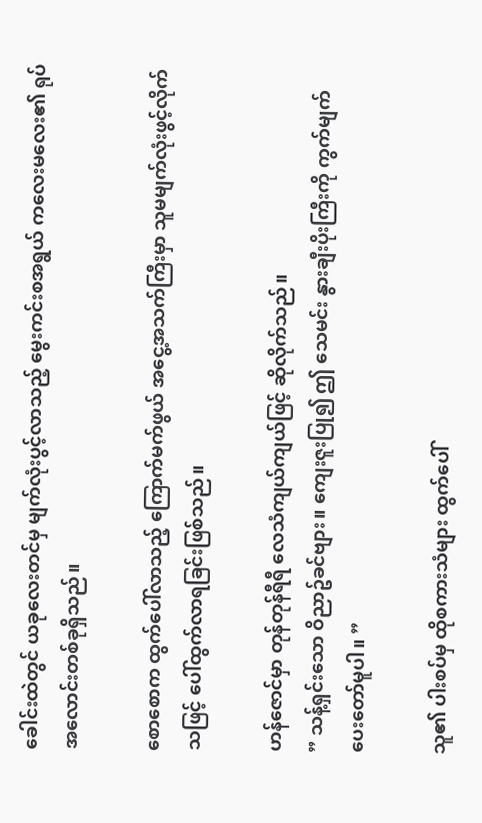ခေါင်းထဲတွင် ယခုလေးတင်မှ မျက်လုံးပွင့်လာသည့် မွေးကင်းစအရွယ် ကလေးမလေး၏ ရုပ်အလောင်းတစ်ခုရှိသည်။

စောစောက ထွက်ပေါ်လာသည့် ကြောက်မက်ဖွယ် အငွေ့အသက်ကြီးမှာ သူမမျက်လုံးဖွင့်လိုက်သဖြင့် ပေါ်ထွက်လာရခြင်းဖြစ်သည်။

ဟန်ဇောင်မှာ တုန်တုန်ရီရီ လေသံကျယ်ကျယ်ဖြင့် ဆိုလိုက်သည်။
” သန့်ရှင်းသော ဝိညာဥ်ခင်ဗျား။ ကျေးဇူးပြု၍ ဤ သေမင်း နွားချီးပိုးကြီးကို ကွက်မျက်ပေးတော်မူပါ။ ”

သူ၏ ပါးစပ်မှ ထိုစကားသံများ ထွက်ပေါ်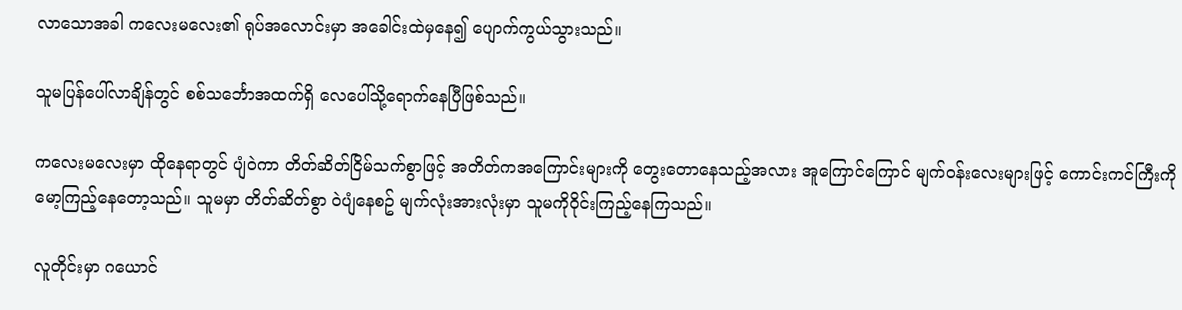လာသောအခါ ကလေးမလေး၏ ရုပ်အလောင်းမှာ အခေါင်းထဲမှနေ၍ ပျောက်ကွယ်သွားသည်။

သူမပြန်ပေါ်လာချိန်တွင် စစ်သင်္ဘောအထက်ရှိ လေပေါ်သို့ရောက်နေပြီဖြစ်သည်။

ကလေးမလေးမှာ ထိုနေရာတွင် ပျံဝဲကာ တိတ်ဆိတ်ငြိမ်သက်စွာဖြင့် အတိတ်ကအကြောင်းများကို တွေးတောနေသည့်အလား အူကြောင်ကြောင် မျက်ဝန်းလေးများဖြင့် ကောင်းကင်ကြီးကို မော့ကြည့်နေတော့သည်။ သူမမှာ တိတ်ဆိတ်စွာ ဝဲပျံနေစဥ် မျက်လုံးအားလုံးမှာ သူမကိုဝိုင်းကြည့်နေကြသည်။

လူတိုင်းမှာ ဂယောင်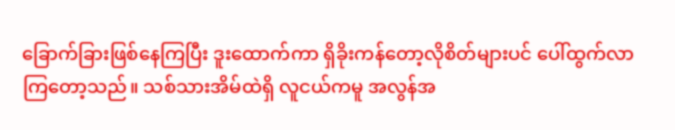ခြောက်ခြားဖြစ်နေကြပြီး ဒူးထောက်ကာ ရှိခိုးကန်တော့လိုစိတ်များပင် ပေါ်ထွက်လာကြတော့သည်။ သစ်သားအိမ်ထဲရှိ လူငယ်ကမူ အလွန်အ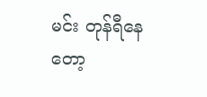မင်း တုန်ရီနေတော့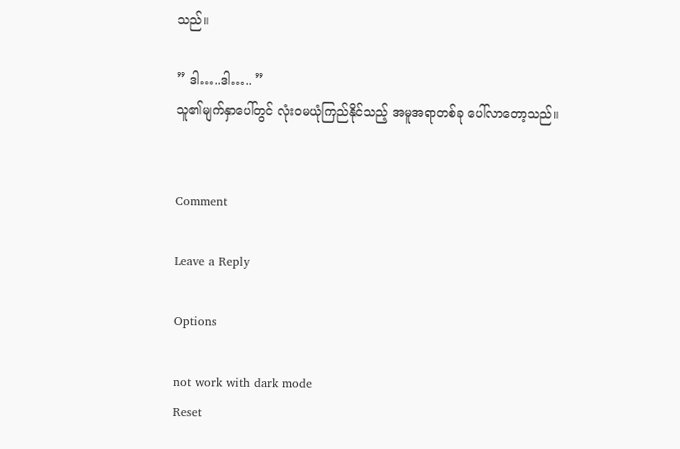သည်။

” ဒါ…..ဒါ….. ”
သူ၏မျက်နှာပေါ်တွင် လုံးဝမယုံကြည်နိုင်သည့် အမူအရာတစ်ခု ပေါ်လာတော့သည်။


Comment

Leave a Reply

Options

not work with dark mode
Reset